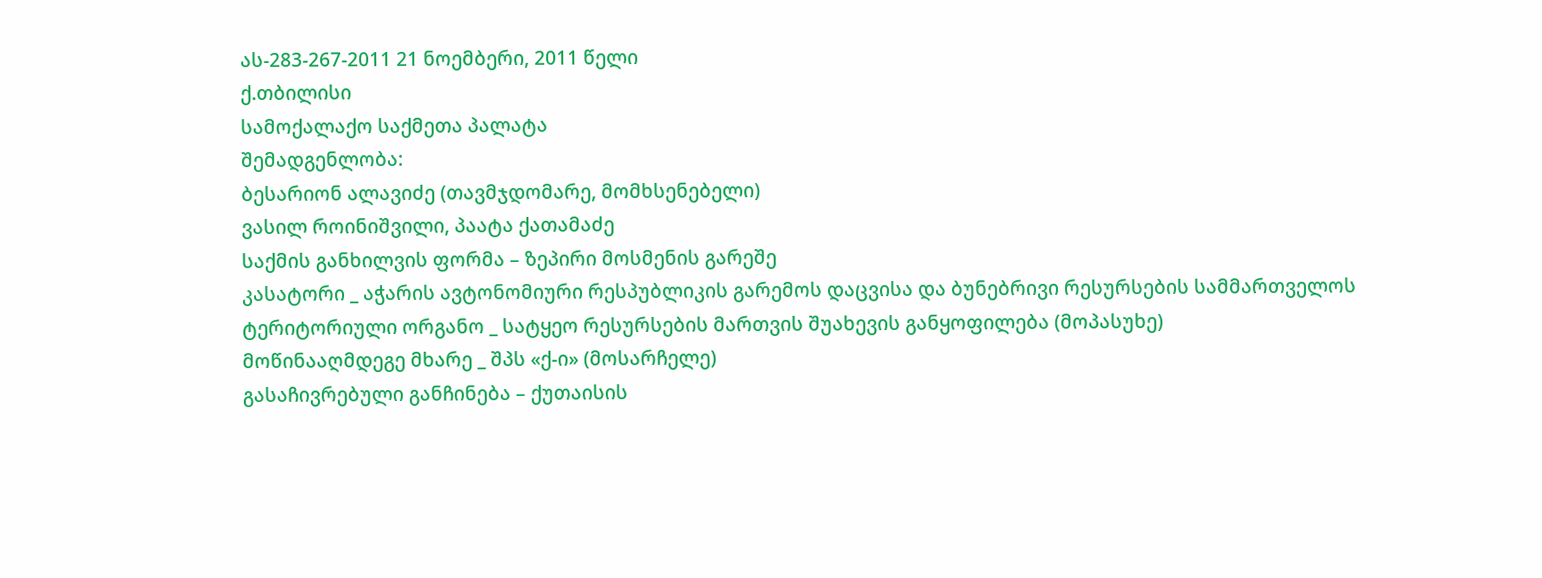ას-283-267-2011 21 ნოემბერი, 2011 წელი
ქ.თბილისი
სამოქალაქო საქმეთა პალატა
შემადგენლობა:
ბესარიონ ალავიძე (თავმჯდომარე, მომხსენებელი)
ვასილ როინიშვილი, პაატა ქათამაძე
საქმის განხილვის ფორმა – ზეპირი მოსმენის გარეშე
კასატორი _ აჭარის ავტონომიური რესპუბლიკის გარემოს დაცვისა და ბუნებრივი რესურსების სამმართველოს ტერიტორიული ორგანო _ სატყეო რესურსების მართვის შუახევის განყოფილება (მოპასუხე)
მოწინააღმდეგე მხარე _ შპს «ქ-ი» (მოსარჩელე)
გასაჩივრებული განჩინება – ქუთაისის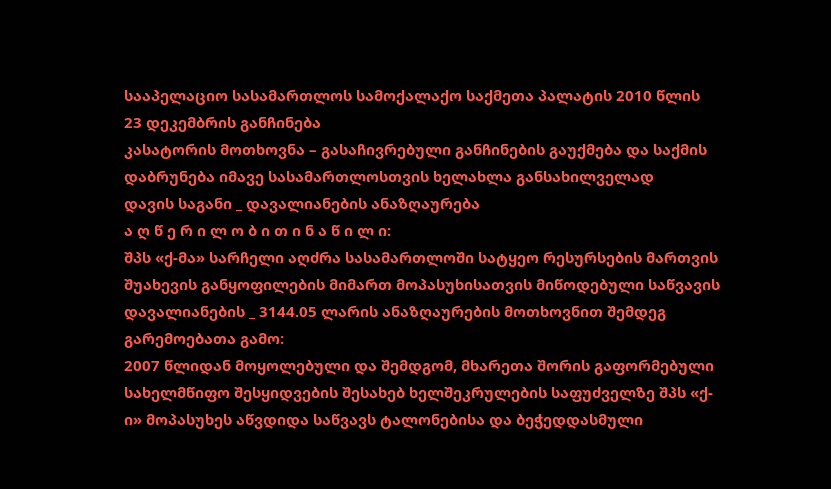სააპელაციო სასამართლოს სამოქალაქო საქმეთა პალატის 2010 წლის 23 დეკემბრის განჩინება
კასატორის მოთხოვნა – გასაჩივრებული განჩინების გაუქმება და საქმის დაბრუნება იმავე სასამართლოსთვის ხელახლა განსახილველად
დავის საგანი _ დავალიანების ანაზღაურება
ა ღ წ ე რ ი ლ ო ბ ი თ ი ნ ა წ ი ლ ი:
შპს «ქ-მა» სარჩელი აღძრა სასამართლოში სატყეო რესურსების მართვის შუახევის განყოფილების მიმართ მოპასუხისათვის მიწოდებული საწვავის დავალიანების _ 3144.05 ლარის ანაზღაურების მოთხოვნით შემდეგ გარემოებათა გამო:
2007 წლიდან მოყოლებული და შემდგომ, მხარეთა შორის გაფორმებული სახელმწიფო შესყიდვების შესახებ ხელშეკრულების საფუძველზე შპს «ქ-ი» მოპასუხეს აწვდიდა საწვავს ტალონებისა და ბეჭედდასმული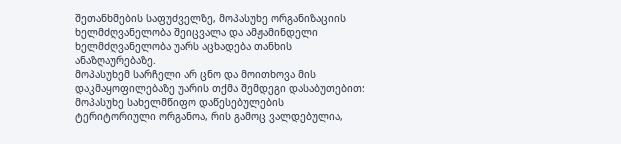შეთანხმების საფუძველზე, მოპასუხე ორგანიზაციის ხელმძღვანელობა შეიცვალა და ამჟამინდელი ხელმძღვანელობა უარს აცხადება თანხის ანაზღაურებაზე.
მოპასუხემ სარჩელი არ ცნო და მოითხოვა მის დაკმაყოფილებაზე უარის თქმა შემდეგი დასაბუთებით:
მოპასუხე სახელმწიფო დაწესებულების ტერიტორიული ორგანოა, რის გამოც ვალდებულია,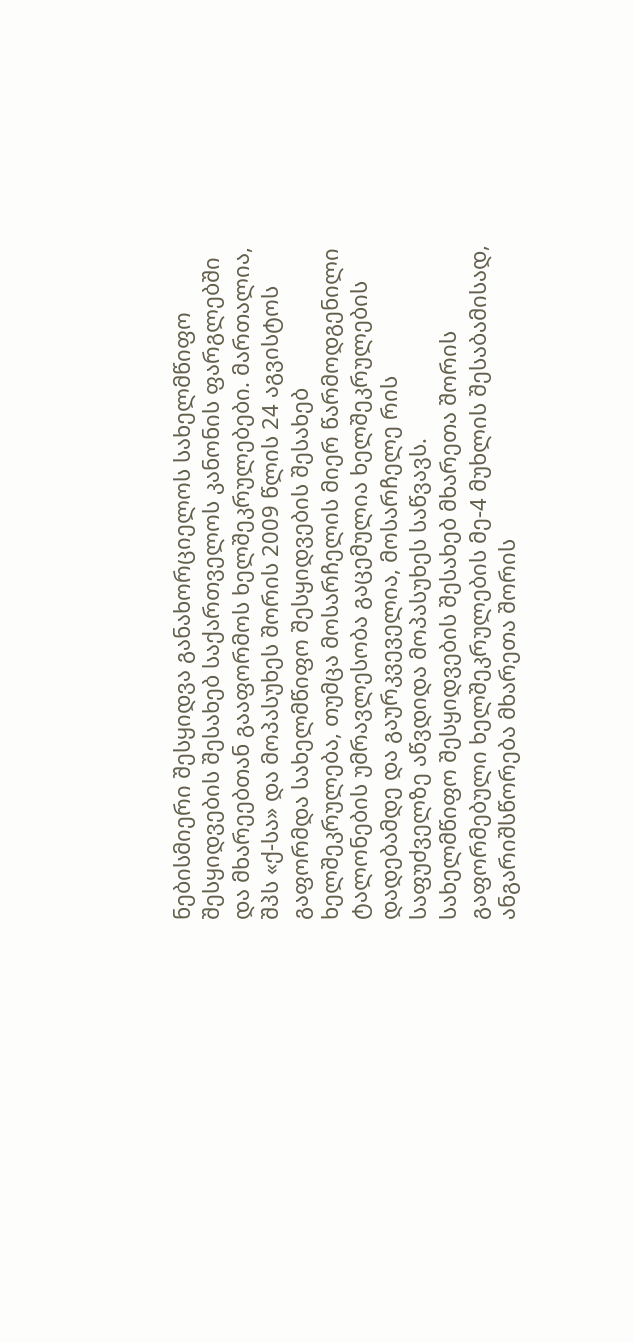ნებისმიერი შესყიდვა განახორციელოს სახელმწიფო შესყიდვების შესახებ საქართველოს კანონის ფარგლებში და მხარეებთან გააფორმოს ხელშეკრულებები. მართალია, შპს «ქ-სა» და მოპასუხეს შორის 2009 წლის 24 აგვისტოს გაფორმდა სახელმწიფო შესყიდვების შესახებ ხელშეკრულება, თუმცა მოსარჩელის მიერ წარმოდგენილი ტალონების უმრავლესობა გაცემულია ხელშეკრულების დადებამდე და გაურკვეველია, მოსარჩელე რის საფუძველზე აწვდიდა მოპასუხეს საწვავს.
სახელმწიფო შესყიდვების შესახებ მხარეთა შორის გაფორმებული ხელშეკრულების მე-4 მუხლის შესაბამისად, ანგარიშსწორება მხარეთა შორის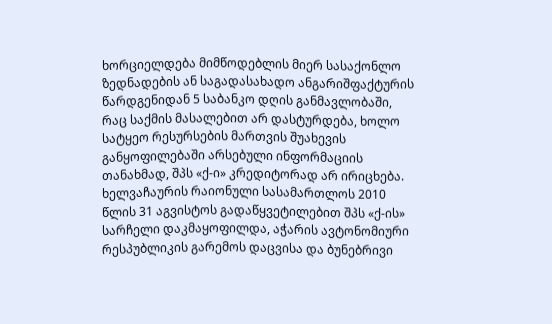ხორციელდება მიმწოდებლის მიერ სასაქონლო ზედნადების ან საგადასახადო ანგარიშფაქტურის წარდგენიდან 5 საბანკო დღის განმავლობაში, რაც საქმის მასალებით არ დასტურდება, ხოლო სატყეო რესურსების მართვის შუახევის განყოფილებაში არსებული ინფორმაციის თანახმად, შპს «ქ-ი» კრედიტორად არ ირიცხება.
ხელვაჩაურის რაიონული სასამართლოს 2010 წლის 31 აგვისტოს გადაწყვეტილებით შპს «ქ-ის» სარჩელი დაკმაყოფილდა, აჭარის ავტონომიური რესპუბლიკის გარემოს დაცვისა და ბუნებრივი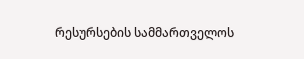რესურსების სამმართველოს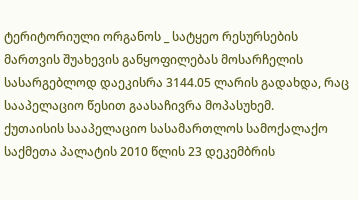ტერიტორიული ორგანოს _ სატყეო რესურსების მართვის შუახევის განყოფილებას მოსარჩელის სასარგებლოდ დაეკისრა 3144.05 ლარის გადახდა, რაც სააპელაციო წესით გაასაჩივრა მოპასუხემ.
ქუთაისის სააპელაციო სასამართლოს სამოქალაქო საქმეთა პალატის 2010 წლის 23 დეკემბრის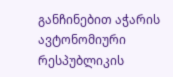განჩინებით აჭარის ავტონომიური რესპუბლიკის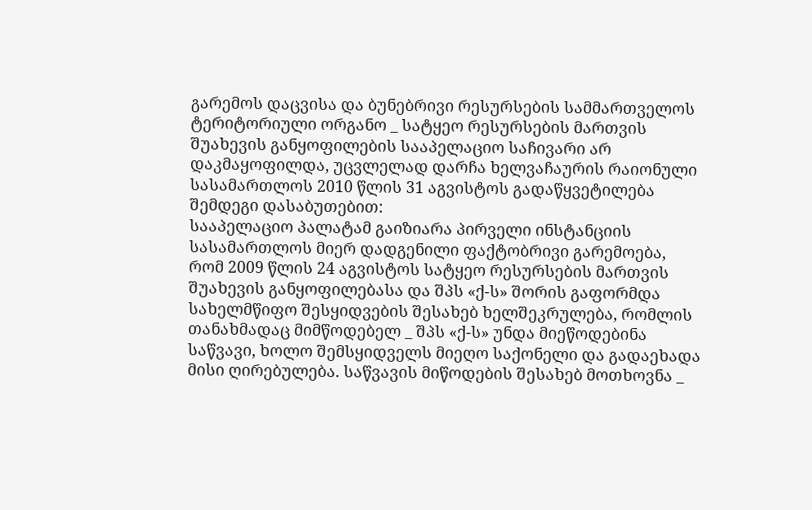გარემოს დაცვისა და ბუნებრივი რესურსების სამმართველოს ტერიტორიული ორგანო _ სატყეო რესურსების მართვის შუახევის განყოფილების სააპელაციო საჩივარი არ დაკმაყოფილდა, უცვლელად დარჩა ხელვაჩაურის რაიონული სასამართლოს 2010 წლის 31 აგვისტოს გადაწყვეტილება შემდეგი დასაბუთებით:
სააპელაციო პალატამ გაიზიარა პირველი ინსტანციის სასამართლოს მიერ დადგენილი ფაქტობრივი გარემოება, რომ 2009 წლის 24 აგვისტოს სატყეო რესურსების მართვის შუახევის განყოფილებასა და შპს «ქ-ს» შორის გაფორმდა სახელმწიფო შესყიდვების შესახებ ხელშეკრულება, რომლის თანახმადაც მიმწოდებელ _ შპს «ქ-ს» უნდა მიეწოდებინა საწვავი, ხოლო შემსყიდველს მიეღო საქონელი და გადაეხადა მისი ღირებულება. საწვავის მიწოდების შესახებ მოთხოვნა _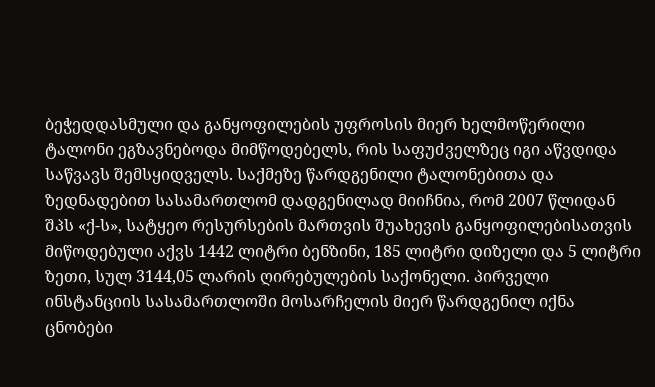ბეჭედდასმული და განყოფილების უფროსის მიერ ხელმოწერილი ტალონი ეგზავნებოდა მიმწოდებელს, რის საფუძველზეც იგი აწვდიდა საწვავს შემსყიდველს. საქმეზე წარდგენილი ტალონებითა და ზედნადებით სასამართლომ დადგენილად მიიჩნია, რომ 2007 წლიდან შპს «ქ-ს», სატყეო რესურსების მართვის შუახევის განყოფილებისათვის მიწოდებული აქვს 1442 ლიტრი ბენზინი, 185 ლიტრი დიზელი და 5 ლიტრი ზეთი, სულ 3144,05 ლარის ღირებულების საქონელი. პირველი ინსტანციის სასამართლოში მოსარჩელის მიერ წარდგენილ იქნა ცნობები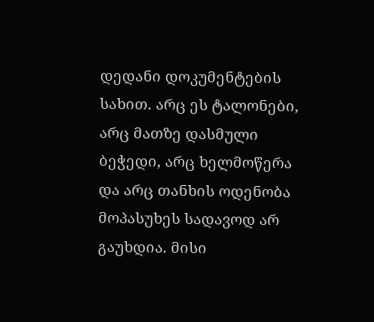დედანი დოკუმენტების სახით. არც ეს ტალონები, არც მათზე დასმული ბეჭედი, არც ხელმოწერა და არც თანხის ოდენობა მოპასუხეს სადავოდ არ გაუხდია. მისი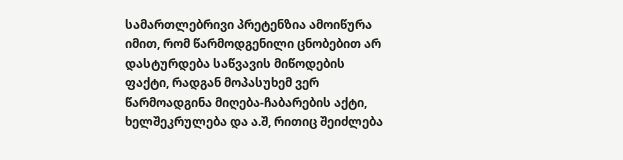სამართლებრივი პრეტენზია ამოიწურა იმით, რომ წარმოდგენილი ცნობებით არ დასტურდება საწვავის მიწოდების ფაქტი, რადგან მოპასუხემ ვერ წარმოადგინა მიღება-ჩაბარების აქტი, ხელშეკრულება და ა.შ, რითიც შეიძლება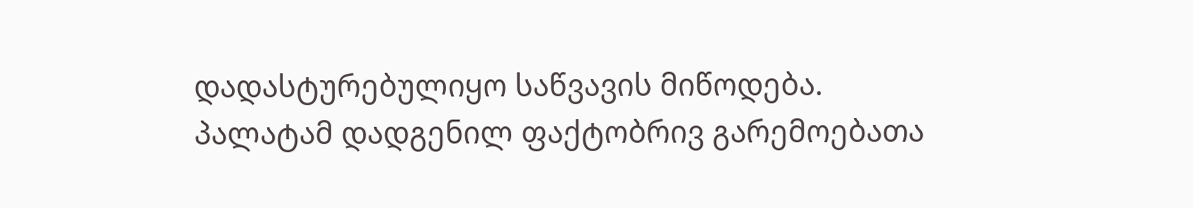დადასტურებულიყო საწვავის მიწოდება.
პალატამ დადგენილ ფაქტობრივ გარემოებათა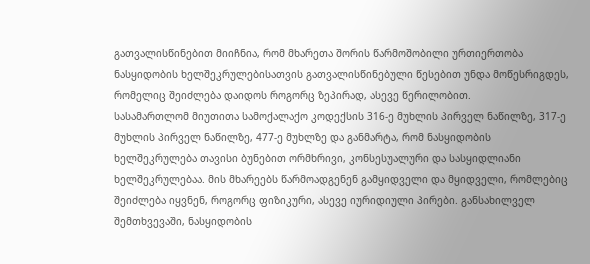გათვალისწინებით მიიჩნია, რომ მხარეთა შორის წარმოშობილი ურთიერთობა ნასყიდობის ხელშეკრულებისათვის გათვალისწინებული წესებით უნდა მოწესრიგდეს, რომელიც შეიძლება დაიდოს როგორც ზეპირად, ასევე წერილობით.
სასამართლომ მიუთითა სამოქალაქო კოდექსის 316-ე მუხლის პირველ ნაწილზე, 317-ე მუხლის პირველ ნაწილზე, 477-ე მუხლზე და განმარტა, რომ ნასყიდობის ხელშეკრულება თავისი ბუნებით ორმხრივი, კონსესუალური და სასყიდლიანი ხელშეკრულებაა. მის მხარეებს წარმოადგენენ გამყიდველი და მყიდველი, რომლებიც შეიძლება იყვნენ, როგორც ფიზიკური, ასევე იურიდიული პირები. განსახილველ შემთხვევაში, ნასყიდობის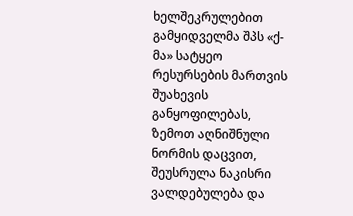ხელშეკრულებით გამყიდველმა შპს «ქ-მა» სატყეო რესურსების მართვის შუახევის განყოფილებას, ზემოთ აღნიშნული ნორმის დაცვით, შეუსრულა ნაკისრი ვალდებულება და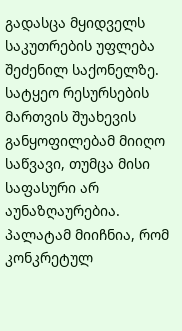გადასცა მყიდველს საკუთრების უფლება შეძენილ საქონელზე. სატყეო რესურსების მართვის შუახევის განყოფილებამ მიიღო საწვავი, თუმცა მისი საფასური არ აუნაზღაურებია. პალატამ მიიჩნია, რომ კონკრეტულ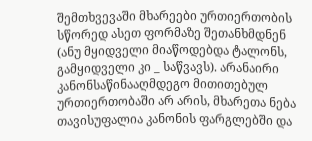შემთხვევაში მხარეები ურთიერთობის სწორედ ასეთ ფორმაზე შეთანხმდნენ (ანუ მყიდველი მიაწოდებდა ტალონს, გამყიდველი კი _ საწვავს). არანაირი კანონსაწინააღმდეგო მითითებულ ურთიერთობაში არ არის, მხარეთა ნება თავისუფალია კანონის ფარგლებში და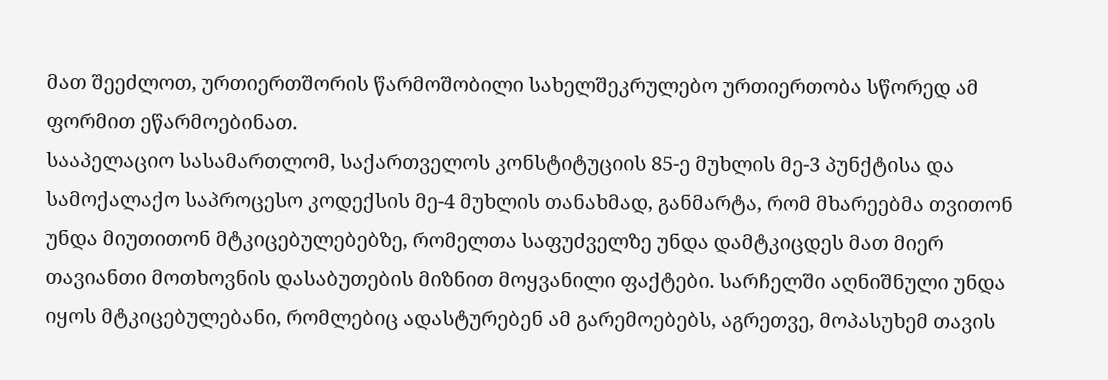მათ შეეძლოთ, ურთიერთშორის წარმოშობილი სახელშეკრულებო ურთიერთობა სწორედ ამ ფორმით ეწარმოებინათ.
სააპელაციო სასამართლომ, საქართველოს კონსტიტუციის 85-ე მუხლის მე-3 პუნქტისა და სამოქალაქო საპროცესო კოდექსის მე-4 მუხლის თანახმად, განმარტა, რომ მხარეებმა თვითონ უნდა მიუთითონ მტკიცებულებებზე, რომელთა საფუძველზე უნდა დამტკიცდეს მათ მიერ თავიანთი მოთხოვნის დასაბუთების მიზნით მოყვანილი ფაქტები. სარჩელში აღნიშნული უნდა იყოს მტკიცებულებანი, რომლებიც ადასტურებენ ამ გარემოებებს, აგრეთვე, მოპასუხემ თავის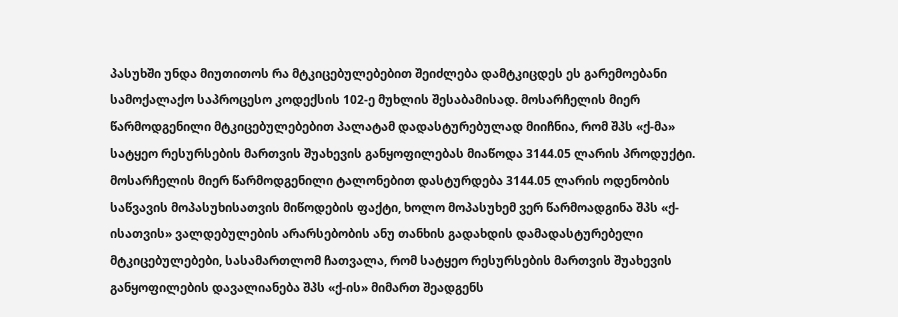პასუხში უნდა მიუთითოს რა მტკიცებულებებით შეიძლება დამტკიცდეს ეს გარემოებანი სამოქალაქო საპროცესო კოდექსის 102-ე მუხლის შესაბამისად. მოსარჩელის მიერ წარმოდგენილი მტკიცებულებებით პალატამ დადასტურებულად მიიჩნია, რომ შპს «ქ-მა» სატყეო რესურსების მართვის შუახევის განყოფილებას მიაწოდა 3144.05 ლარის პროდუქტი. მოსარჩელის მიერ წარმოდგენილი ტალონებით დასტურდება 3144.05 ლარის ოდენობის საწვავის მოპასუხისათვის მიწოდების ფაქტი, ხოლო მოპასუხემ ვერ წარმოადგინა შპს «ქ-ისათვის» ვალდებულების არარსებობის ანუ თანხის გადახდის დამადასტურებელი მტკიცებულებები, სასამართლომ ჩათვალა, რომ სატყეო რესურსების მართვის შუახევის განყოფილების დავალიანება შპს «ქ-ის» მიმართ შეადგენს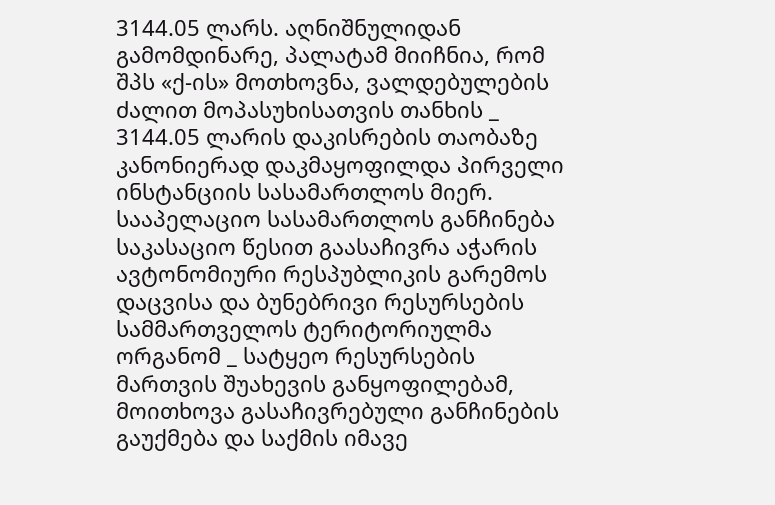3144.05 ლარს. აღნიშნულიდან გამომდინარე, პალატამ მიიჩნია, რომ შპს «ქ-ის» მოთხოვნა, ვალდებულების ძალით მოპასუხისათვის თანხის _ 3144.05 ლარის დაკისრების თაობაზე კანონიერად დაკმაყოფილდა პირველი ინსტანციის სასამართლოს მიერ.
სააპელაციო სასამართლოს განჩინება საკასაციო წესით გაასაჩივრა აჭარის ავტონომიური რესპუბლიკის გარემოს დაცვისა და ბუნებრივი რესურსების სამმართველოს ტერიტორიულმა ორგანომ _ სატყეო რესურსების მართვის შუახევის განყოფილებამ, მოითხოვა გასაჩივრებული განჩინების გაუქმება და საქმის იმავე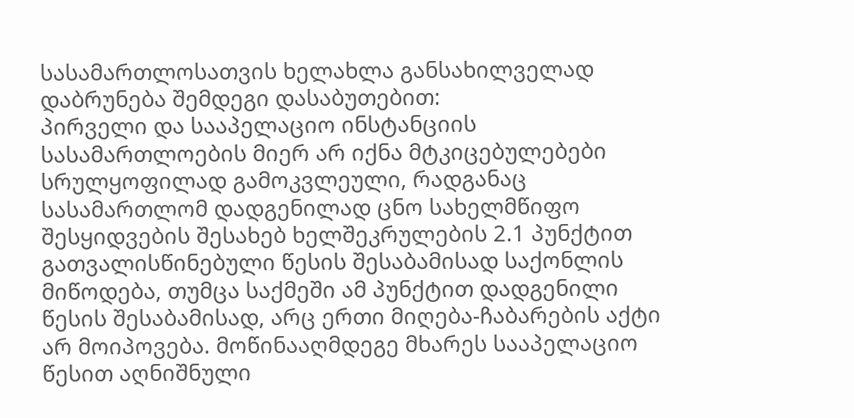სასამართლოსათვის ხელახლა განსახილველად დაბრუნება შემდეგი დასაბუთებით:
პირველი და სააპელაციო ინსტანციის სასამართლოების მიერ არ იქნა მტკიცებულებები სრულყოფილად გამოკვლეული, რადგანაც სასამართლომ დადგენილად ცნო სახელმწიფო შესყიდვების შესახებ ხელშეკრულების 2.1 პუნქტით გათვალისწინებული წესის შესაბამისად საქონლის მიწოდება, თუმცა საქმეში ამ პუნქტით დადგენილი წესის შესაბამისად, არც ერთი მიღება-ჩაბარების აქტი არ მოიპოვება. მოწინააღმდეგე მხარეს სააპელაციო წესით აღნიშნული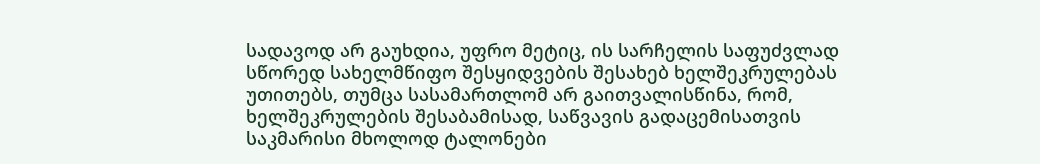სადავოდ არ გაუხდია, უფრო მეტიც, ის სარჩელის საფუძვლად სწორედ სახელმწიფო შესყიდვების შესახებ ხელშეკრულებას უთითებს, თუმცა სასამართლომ არ გაითვალისწინა, რომ, ხელშეკრულების შესაბამისად, საწვავის გადაცემისათვის საკმარისი მხოლოდ ტალონები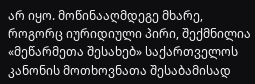არ იყო. მოწინააღმდეგე მხარე, როგორც იურიდიული პირი, შექმნილია «მეწარმეთა შესახებ» საქართველოს კანონის მოთხოვნათა შესაბამისად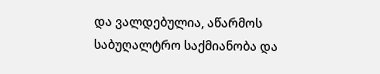და ვალდებულია, აწარმოს საბუღალტრო საქმიანობა და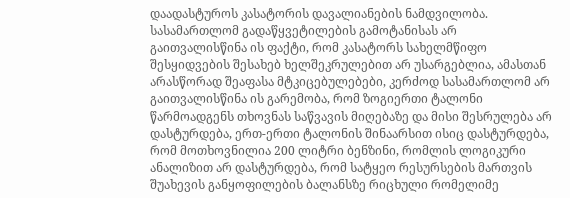დაადასტუროს კასატორის დავალიანების ნამდვილობა.
სასამართლომ გადაწყვეტილების გამოტანისას არ გაითვალისწინა ის ფაქტი, რომ კასატორს სახელმწიფო შესყიდვების შესახებ ხელშეკრულებით არ უსარგებლია, ამასთან არასწორად შეაფასა მტკიცებულებები, კერძოდ სასამართლომ არ გაითვალისწინა ის გარემობა, რომ ზოგიერთი ტალონი წარმოადგენს თხოვნას საწვავის მიღებაზე და მისი შესრულება არ დასტურდება, ერთ-ერთი ტალონის შინაარსით ისიც დასტურდება, რომ მოთხოვნილია 200 ლიტრი ბენზინი, რომლის ლოგიკური ანალიზით არ დასტურდება, რომ სატყეო რესურსების მართვის შუახევის განყოფილების ბალანსზე რიცხული რომელიმე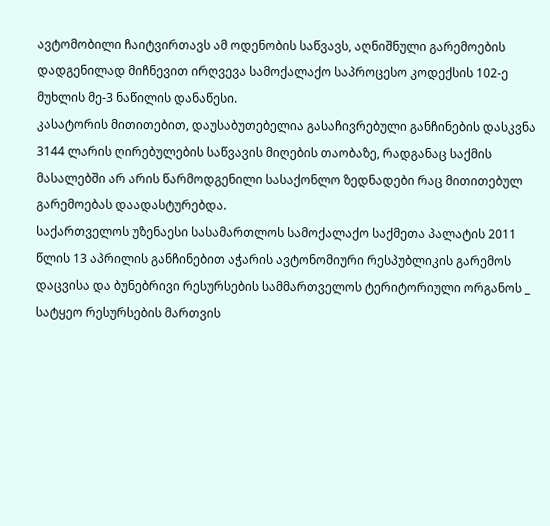ავტომობილი ჩაიტვირთავს ამ ოდენობის საწვავს, აღნიშნული გარემოების დადგენილად მიჩნევით ირღვევა სამოქალაქო საპროცესო კოდექსის 102-ე მუხლის მე-3 ნაწილის დანაწესი.
კასატორის მითითებით, დაუსაბუთებელია გასაჩივრებული განჩინების დასკვნა 3144 ლარის ღირებულების საწვავის მიღების თაობაზე, რადგანაც საქმის მასალებში არ არის წარმოდგენილი სასაქონლო ზედნადები რაც მითითებულ გარემოებას დაადასტურებდა.
საქართველოს უზენაესი სასამართლოს სამოქალაქო საქმეთა პალატის 2011 წლის 13 აპრილის განჩინებით აჭარის ავტონომიური რესპუბლიკის გარემოს დაცვისა და ბუნებრივი რესურსების სამმართველოს ტერიტორიული ორგანოს _ სატყეო რესურსების მართვის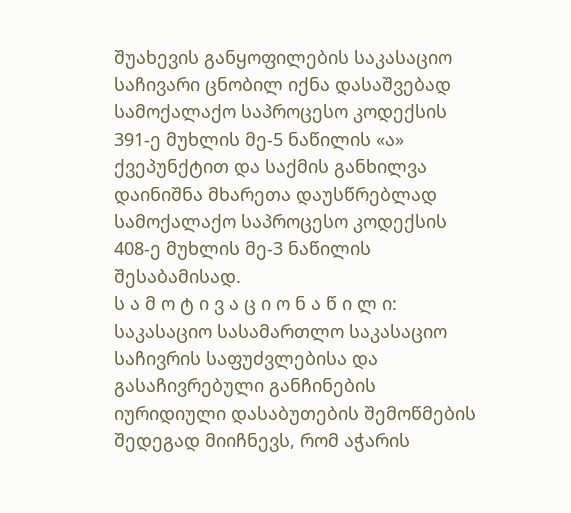შუახევის განყოფილების საკასაციო საჩივარი ცნობილ იქნა დასაშვებად სამოქალაქო საპროცესო კოდექსის 391-ე მუხლის მე-5 ნაწილის «ა» ქვეპუნქტით და საქმის განხილვა დაინიშნა მხარეთა დაუსწრებლად სამოქალაქო საპროცესო კოდექსის 408-ე მუხლის მე-3 ნაწილის შესაბამისად.
ს ა მ ო ტ ი ვ ა ც ი ო ნ ა წ ი ლ ი:
საკასაციო სასამართლო საკასაციო საჩივრის საფუძვლებისა და გასაჩივრებული განჩინების იურიდიული დასაბუთების შემოწმების შედეგად მიიჩნევს, რომ აჭარის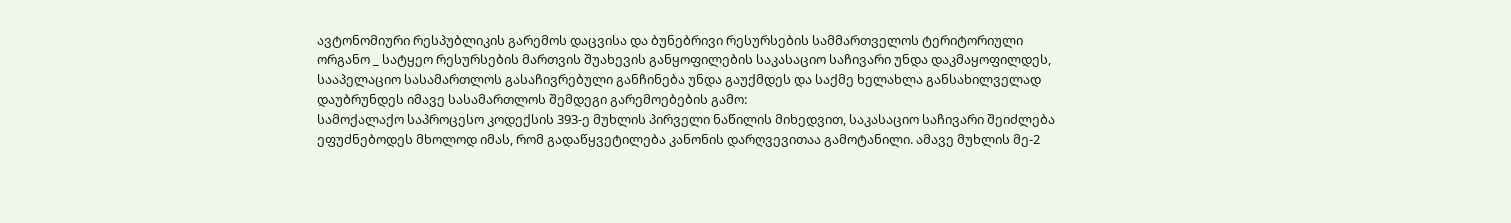ავტონომიური რესპუბლიკის გარემოს დაცვისა და ბუნებრივი რესურსების სამმართველოს ტერიტორიული ორგანო _ სატყეო რესურსების მართვის შუახევის განყოფილების საკასაციო საჩივარი უნდა დაკმაყოფილდეს, სააპელაციო სასამართლოს გასაჩივრებული განჩინება უნდა გაუქმდეს და საქმე ხელახლა განსახილველად დაუბრუნდეს იმავე სასამართლოს შემდეგი გარემოებების გამო:
სამოქალაქო საპროცესო კოდექსის 393-ე მუხლის პირველი ნაწილის მიხედვით, საკასაციო საჩივარი შეიძლება ეფუძნებოდეს მხოლოდ იმას, რომ გადაწყვეტილება კანონის დარღვევითაა გამოტანილი. ამავე მუხლის მე-2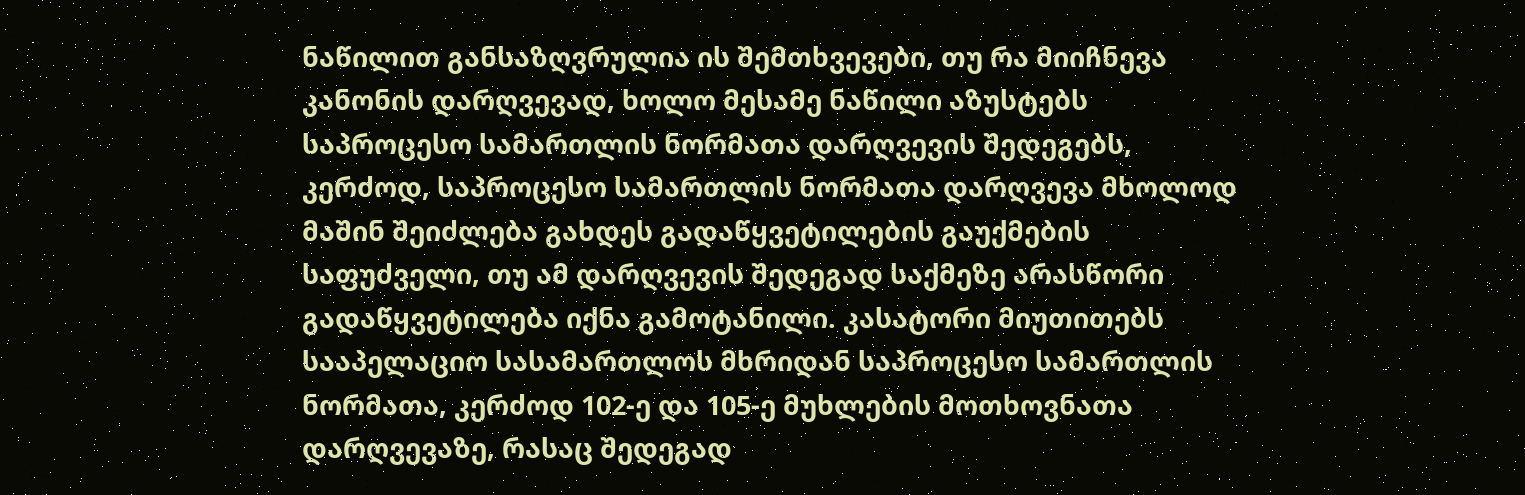ნაწილით განსაზღვრულია ის შემთხვევები, თუ რა მიიჩნევა კანონის დარღვევად, ხოლო მესამე ნაწილი აზუსტებს საპროცესო სამართლის ნორმათა დარღვევის შედეგებს, კერძოდ, საპროცესო სამართლის ნორმათა დარღვევა მხოლოდ მაშინ შეიძლება გახდეს გადაწყვეტილების გაუქმების საფუძველი, თუ ამ დარღვევის შედეგად საქმეზე არასწორი გადაწყვეტილება იქნა გამოტანილი. კასატორი მიუთითებს სააპელაციო სასამართლოს მხრიდან საპროცესო სამართლის ნორმათა, კერძოდ 102-ე და 105-ე მუხლების მოთხოვნათა დარღვევაზე, რასაც შედეგად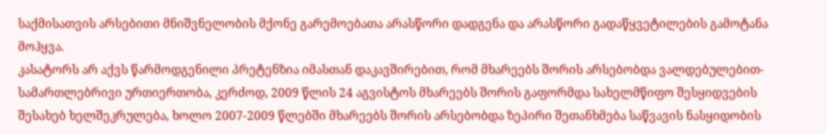საქმისათვის არსებითი მნიშვნელობის მქონე გარემოებათა არასწორი დადგენა და არასწორი გადაწყვეტილების გამოტანა მოჰყვა.
კასატორს არ აქვს წარმოდგენილი პრეტენზია იმასთან დაკავშირებით, რომ მხარეებს შორის არსებობდა ვალდებულებით-სამართლებრივი ურთიერთობა, კერძოდ, 2009 წლის 24 აგვისტოს მხარეებს შორის გაფორმდა სახელმწიფო შესყიდვების შესახებ ხელშეკრულება, ხოლო 2007-2009 წლებში მხარეებს შორის არსებობდა ზეპირი შეთანხმება საწვავის ნასყიდობის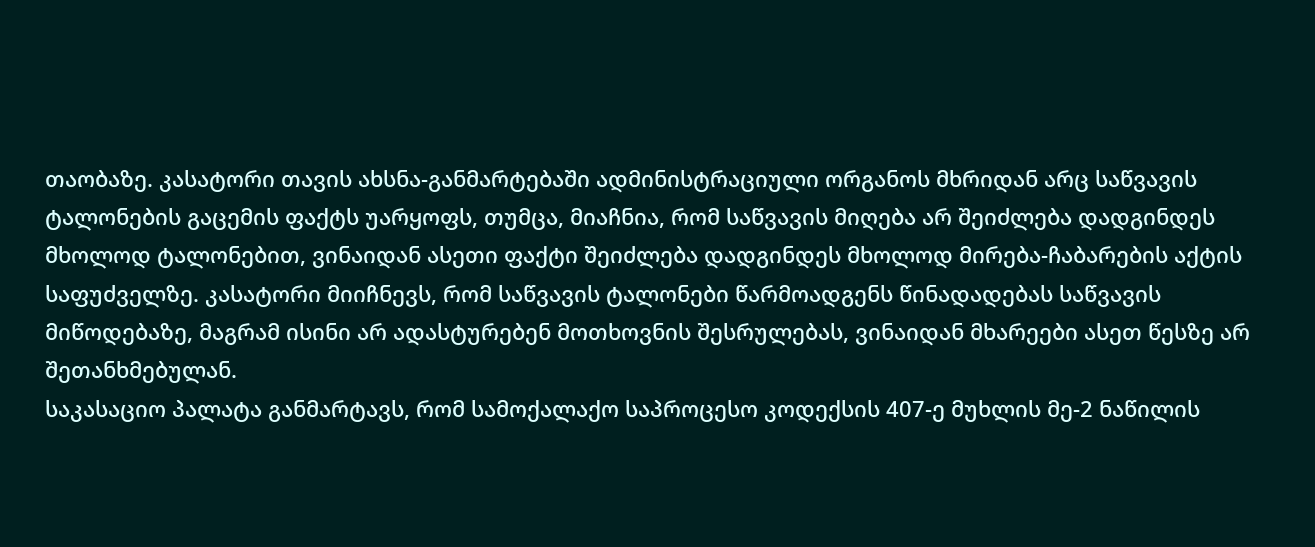თაობაზე. კასატორი თავის ახსნა-განმარტებაში ადმინისტრაციული ორგანოს მხრიდან არც საწვავის ტალონების გაცემის ფაქტს უარყოფს, თუმცა, მიაჩნია, რომ საწვავის მიღება არ შეიძლება დადგინდეს მხოლოდ ტალონებით, ვინაიდან ასეთი ფაქტი შეიძლება დადგინდეს მხოლოდ მირება-ჩაბარების აქტის საფუძველზე. კასატორი მიიჩნევს, რომ საწვავის ტალონები წარმოადგენს წინადადებას საწვავის მიწოდებაზე, მაგრამ ისინი არ ადასტურებენ მოთხოვნის შესრულებას, ვინაიდან მხარეები ასეთ წესზე არ შეთანხმებულან.
საკასაციო პალატა განმარტავს, რომ სამოქალაქო საპროცესო კოდექსის 407-ე მუხლის მე-2 ნაწილის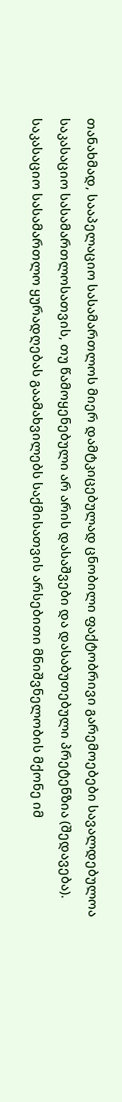თანახმად, სააპელაციო სასამართლოს მიერ დამტკიცებულად ცნობილი ფაქტობრივი გარემოებები სავალდებულოა საკასაციო სასამართლოსათვის, თუ წამოყენებული არ არის დასაშვები და დასაბუთებული პრეტენზია (შედავება). საკასაციო სასამართლო ყურადღებას გაამახვილებს საქმისათვის არსებითი მნიშვნელობის მქონე იმ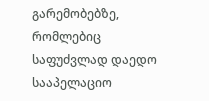გარემობებზე, რომლებიც საფუძვლად დაედო სააპელაციო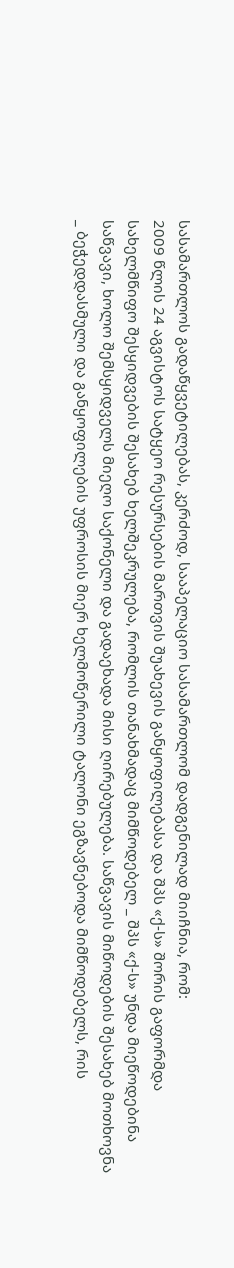სასამართლოს გადაწყვეტილებას, კერძოდ, სააპელაციო სასამართლომ დადგენილად მიიჩნია, რომ:
2009 წლის 24 აგვისტოს სატყეო რესურსების მართვის შუახევის განყოფილებასა და შპს «ქ-ს» შორის გაფორმდა სახელმწიფო შესყიდვების შესახებ ხელშეკრულება, რომლის თანახმადაც მიმწოდებელ _ შპს «ქ-ს» უნდა მიეწოდებინა საწვავი, ხოლო შემსყიდველს მიეღო საქონელი და გადაეხადა მისი ღირებულება. საწვავის მიწოდების შესახებ მოთხოვნა _ ბეჭედდასმული და განყოფილების უფროსის მიერ ხელმოწერილი ტალონი ეგზავნებოდა მიმწოდებელს, რის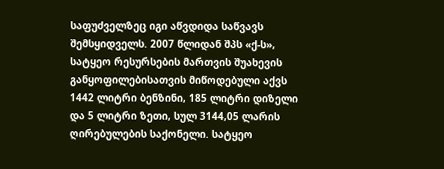საფუძველზეც იგი აწვდიდა საწვავს შემსყიდველს. 2007 წლიდან შპს «ქ-ს», სატყეო რესურსების მართვის შუახევის განყოფილებისათვის მიწოდებული აქვს 1442 ლიტრი ბენზინი, 185 ლიტრი დიზელი და 5 ლიტრი ზეთი, სულ 3144,05 ლარის ღირებულების საქონელი. სატყეო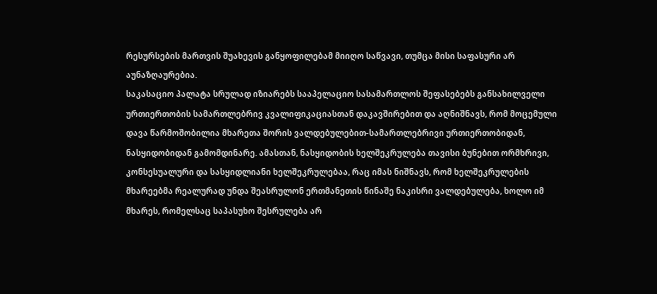რესურსების მართვის შუახევის განყოფილებამ მიიღო საწვავი, თუმცა მისი საფასური არ აუნაზღაურებია.
საკასაციო პალატა სრულად იზიარებს სააპელაციო სასამართლოს შეფასებებს განსახილველი ურთიერთობის სამართლებრივ კვალიფიკაციასთან დაკავშირებით და აღნიშნავს, რომ მოცემული დავა წარმოშობილია მხარეთა შორის ვალდებულებით-სამართლებრივი ურთიერთობიდან, ნასყიდობიდან გამომდინარე. ამასთან, ნასყიდობის ხელშეკრულება თავისი ბუნებით ორმხრივი, კონსესუალური და სასყიდლიანი ხელშეკრულებაა, რაც იმას ნიშნავს, რომ ხელშეკრულების მხარეებმა რეალურად უნდა შეასრულონ ერთმანეთის წინაშე ნაკისრი ვალდებულება, ხოლო იმ მხარეს, რომელსაც საპასუხო შესრულება არ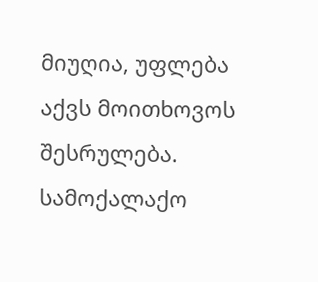მიუღია, უფლება აქვს მოითხოვოს შესრულება.
სამოქალაქო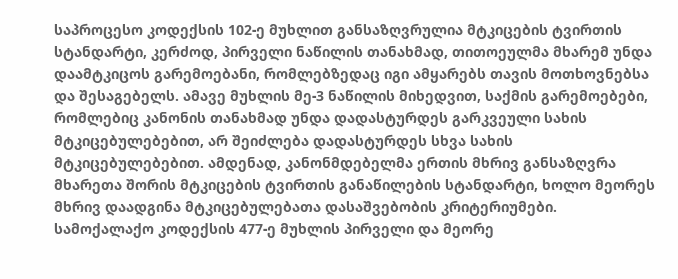საპროცესო კოდექსის 102-ე მუხლით განსაზღვრულია მტკიცების ტვირთის სტანდარტი, კერძოდ, პირველი ნაწილის თანახმად, თითოეულმა მხარემ უნდა დაამტკიცოს გარემოებანი, რომლებზედაც იგი ამყარებს თავის მოთხოვნებსა და შესაგებელს. ამავე მუხლის მე-3 ნაწილის მიხედვით, საქმის გარემოებები, რომლებიც კანონის თანახმად უნდა დადასტურდეს გარკვეული სახის მტკიცებულებებით, არ შეიძლება დადასტურდეს სხვა სახის მტკიცებულებებით. ამდენად, კანონმდებელმა ერთის მხრივ განსაზღვრა მხარეთა შორის მტკიცების ტვირთის განაწილების სტანდარტი, ხოლო მეორეს მხრივ დაადგინა მტკიცებულებათა დასაშვებობის კრიტერიუმები.
სამოქალაქო კოდექსის 477-ე მუხლის პირველი და მეორე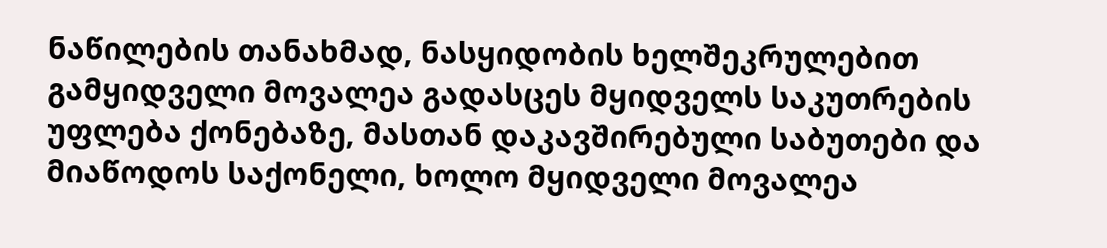ნაწილების თანახმად, ნასყიდობის ხელშეკრულებით გამყიდველი მოვალეა გადასცეს მყიდველს საკუთრების უფლება ქონებაზე, მასთან დაკავშირებული საბუთები და მიაწოდოს საქონელი, ხოლო მყიდველი მოვალეა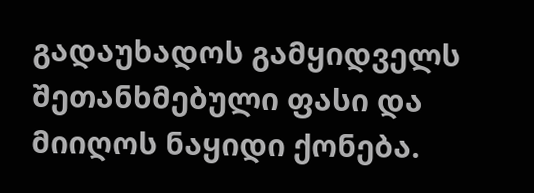გადაუხადოს გამყიდველს შეთანხმებული ფასი და მიიღოს ნაყიდი ქონება.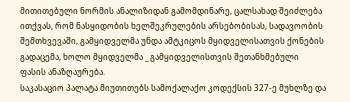მითითებული ნორმის ანალიზიდან გამომდინარე, ცალსახად შეიძლება ითქვას, რომ ნასყიდობის ხელშეკრულების არსებობისას, სადავოობის შემთხვევაში, გამყიდველმა უნდა ამტკიცოს მყიდველისათვის ქონების გადაცემა, ხოლო მყიდველმა _ გამყიდველისთვის შეთანხმებული ფასის ანაზღაურება.
საკასაციო პალატა მიუთითებს სამოქალაქო კოდექსის 327-ე მუხლზე და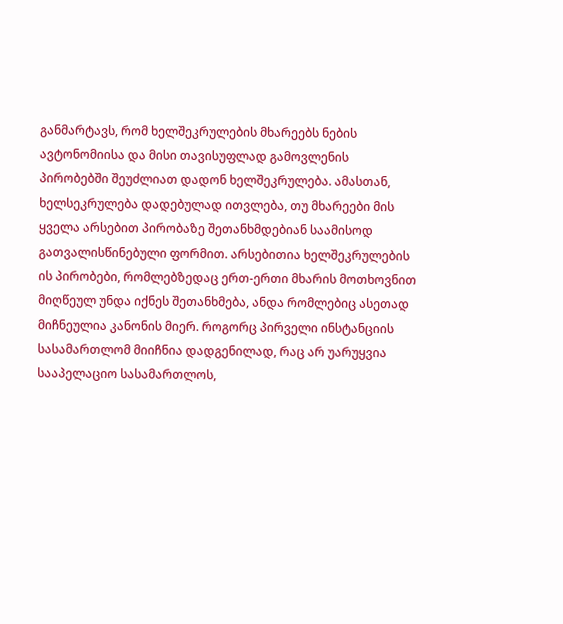განმარტავს, რომ ხელშეკრულების მხარეებს ნების ავტონომიისა და მისი თავისუფლად გამოვლენის პირობებში შეუძლიათ დადონ ხელშეკრულება. ამასთან, ხელსეკრულება დადებულად ითვლება, თუ მხარეები მის ყველა არსებით პირობაზე შეთანხმდებიან საამისოდ გათვალისწინებული ფორმით. არსებითია ხელშეკრულების ის პირობები, რომლებზედაც ერთ-ერთი მხარის მოთხოვნით მიღწეულ უნდა იქნეს შეთანხმება, ანდა რომლებიც ასეთად მიჩნეულია კანონის მიერ. როგორც პირველი ინსტანციის სასამართლომ მიიჩნია დადგენილად, რაც არ უარუყვია სააპელაციო სასამართლოს,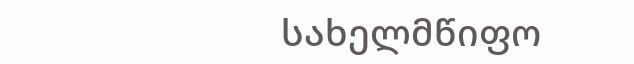სახელმწიფო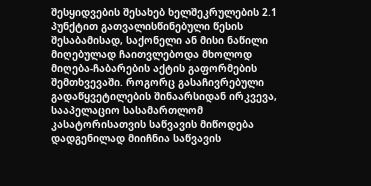შესყიდვების შესახებ ხელშეკრულების 2.1 პუნქტით გათვალისწინებული წესის შესაბამისად, საქონელი ან მისი ნაწილი მიღებულად ჩაითვლებოდა მხოლოდ მიღება-ჩაბარების აქტის გაფორმების შემთხვევაში. როგორც გასაჩივრებული გადაწყვეტილების შინაარსიდან ირკვევა, სააპელაციო სასამართლომ კასატორისათვის საწვავის მიწოდება დადგენილად მიიჩნია საწვავის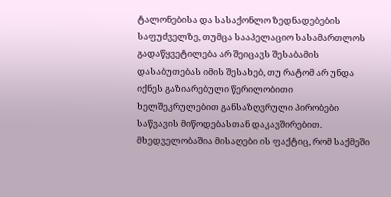ტალონებისა და სასაქონლო ზედნადებების საფუძველზე, თუმცა სააპელაციო სასამართლოს გადაწყვეტილება არ შეიცავს შესაბამის დასაბუთებას იმის შესახებ, თუ რატომ არ უნდა იქნეს გაზიარებული წერილობითი ხელშეკრულებით განსაზღვრული პირობები საწვავის მიწოდებასთან დაკავშირებით. მხედველობაშია მისაღები ის ფაქტიც, რომ საქმეში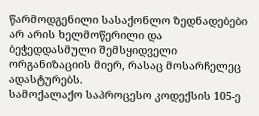წარმოდგენილი სასაქონლო ზედნადებები არ არის ხელმოწერილი და ბეჭედდასმული შემსყიდველი ორგანიზაციის მიერ, რასაც მოსარჩელეც ადასტურებს.
სამოქალაქო საპროცესო კოდექსის 105-ე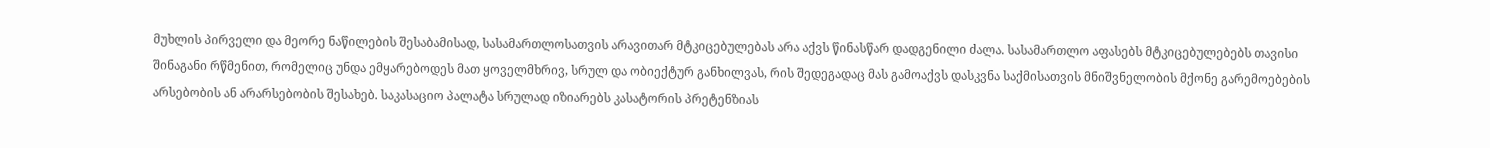მუხლის პირველი და მეორე ნაწილების შესაბამისად, სასამართლოსათვის არავითარ მტკიცებულებას არა აქვს წინასწარ დადგენილი ძალა. სასამართლო აფასებს მტკიცებულებებს თავისი შინაგანი რწმენით, რომელიც უნდა ემყარებოდეს მათ ყოველმხრივ, სრულ და ობიექტურ განხილვას, რის შედეგადაც მას გამოაქვს დასკვნა საქმისათვის მნიშვნელობის მქონე გარემოებების არსებობის ან არარსებობის შესახებ. საკასაციო პალატა სრულად იზიარებს კასატორის პრეტენზიას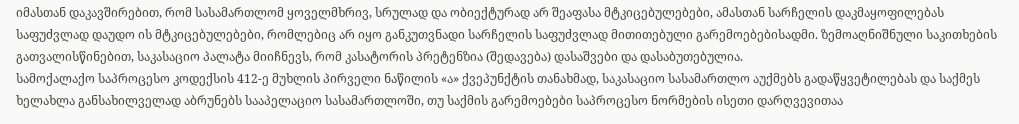იმასთან დაკავშირებით, რომ სასამართლომ ყოველმხრივ, სრულად და ობიექტურად არ შეაფასა მტკიცებულებები, ამასთან სარჩელის დაკმაყოფილებას საფუძვლად დაუდო ის მტკიცებულებები, რომლებიც არ იყო განკუთვნადი სარჩელის საფუძვლად მითითებული გარემოებებისადმი. ზემოაღნიშნული საკითხების გათვალისწინებით, საკასაციო პალატა მიიჩნევს, რომ კასატორის პრეტენზია (შედავება) დასაშვები და დასაბუთებულია.
სამოქალაქო საპროცესო კოდექსის 412-ე მუხლის პირველი ნაწილის «ა» ქვეპუნქტის თანახმად, საკასაციო სასამართლო აუქმებს გადაწყვეტილებას და საქმეს ხელახლა განსახილველად აბრუნებს სააპელაციო სასამართლოში, თუ საქმის გარემოებები საპროცესო ნორმების ისეთი დარღვევითაა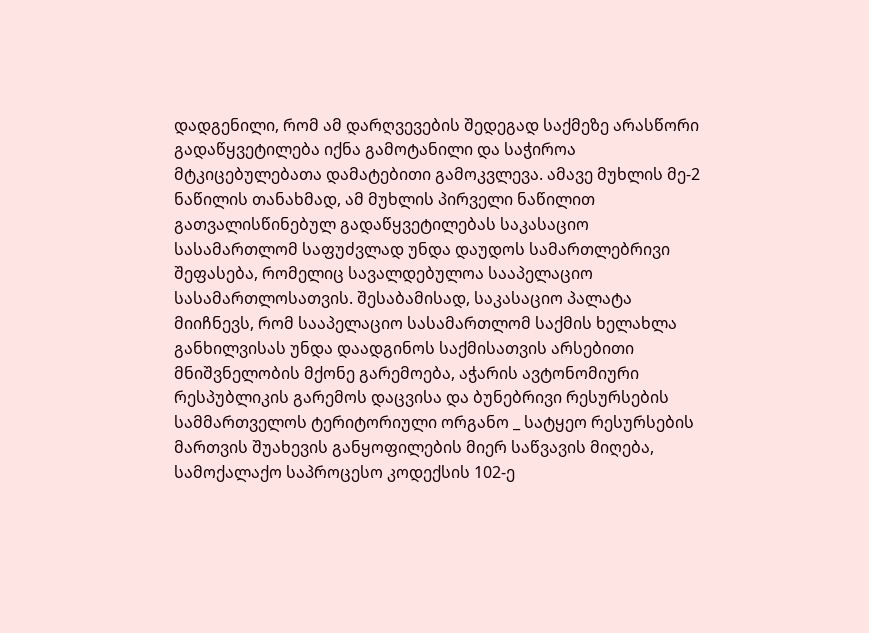დადგენილი, რომ ამ დარღვევების შედეგად საქმეზე არასწორი გადაწყვეტილება იქნა გამოტანილი და საჭიროა მტკიცებულებათა დამატებითი გამოკვლევა. ამავე მუხლის მე-2 ნაწილის თანახმად, ამ მუხლის პირველი ნაწილით გათვალისწინებულ გადაწყვეტილებას საკასაციო სასამართლომ საფუძვლად უნდა დაუდოს სამართლებრივი შეფასება, რომელიც სავალდებულოა სააპელაციო სასამართლოსათვის. შესაბამისად, საკასაციო პალატა მიიჩნევს, რომ სააპელაციო სასამართლომ საქმის ხელახლა განხილვისას უნდა დაადგინოს საქმისათვის არსებითი მნიშვნელობის მქონე გარემოება, აჭარის ავტონომიური რესპუბლიკის გარემოს დაცვისა და ბუნებრივი რესურსების სამმართველოს ტერიტორიული ორგანო _ სატყეო რესურსების მართვის შუახევის განყოფილების მიერ საწვავის მიღება, სამოქალაქო საპროცესო კოდექსის 102-ე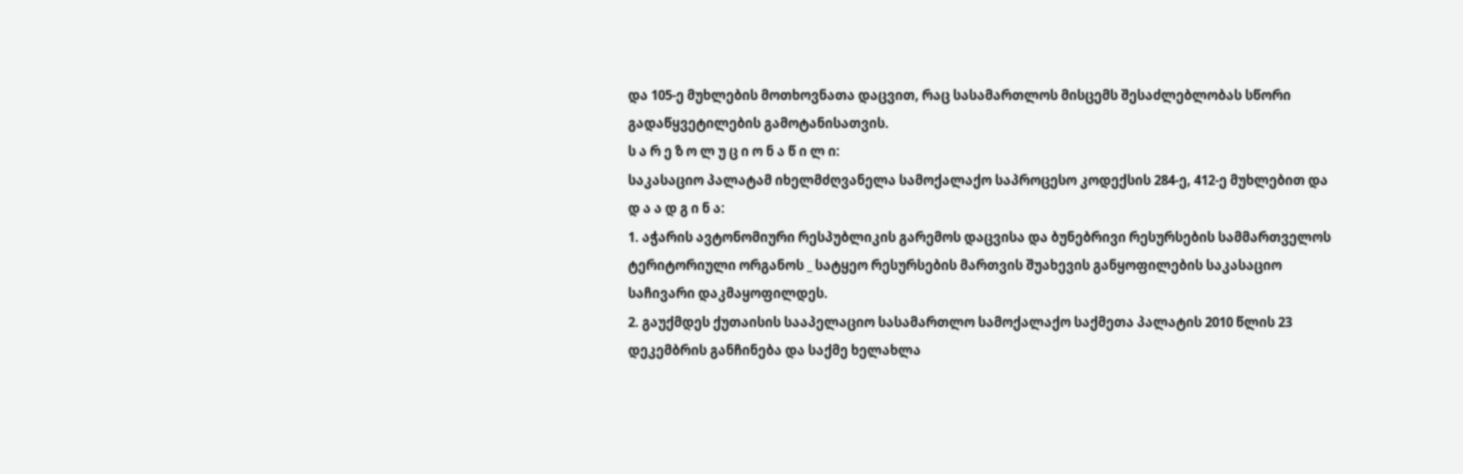და 105-ე მუხლების მოთხოვნათა დაცვით, რაც სასამართლოს მისცემს შესაძლებლობას სწორი გადაწყვეტილების გამოტანისათვის.
ს ა რ ე ზ ო ლ უ ც ი ო ნ ა წ ი ლ ი:
საკასაციო პალატამ იხელმძღვანელა სამოქალაქო საპროცესო კოდექსის 284-ე, 412-ე მუხლებით და
დ ა ა დ გ ი ნ ა:
1. აჭარის ავტონომიური რესპუბლიკის გარემოს დაცვისა და ბუნებრივი რესურსების სამმართველოს ტერიტორიული ორგანოს _ სატყეო რესურსების მართვის შუახევის განყოფილების საკასაციო საჩივარი დაკმაყოფილდეს.
2. გაუქმდეს ქუთაისის სააპელაციო სასამართლო სამოქალაქო საქმეთა პალატის 2010 წლის 23 დეკემბრის განჩინება და საქმე ხელახლა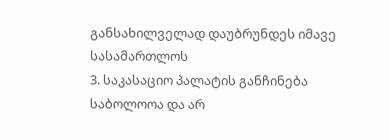განსახილველად დაუბრუნდეს იმავე სასამართლოს
3. საკასაციო პალატის განჩინება საბოლოოა და არ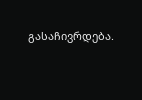გასაჩივრდება.